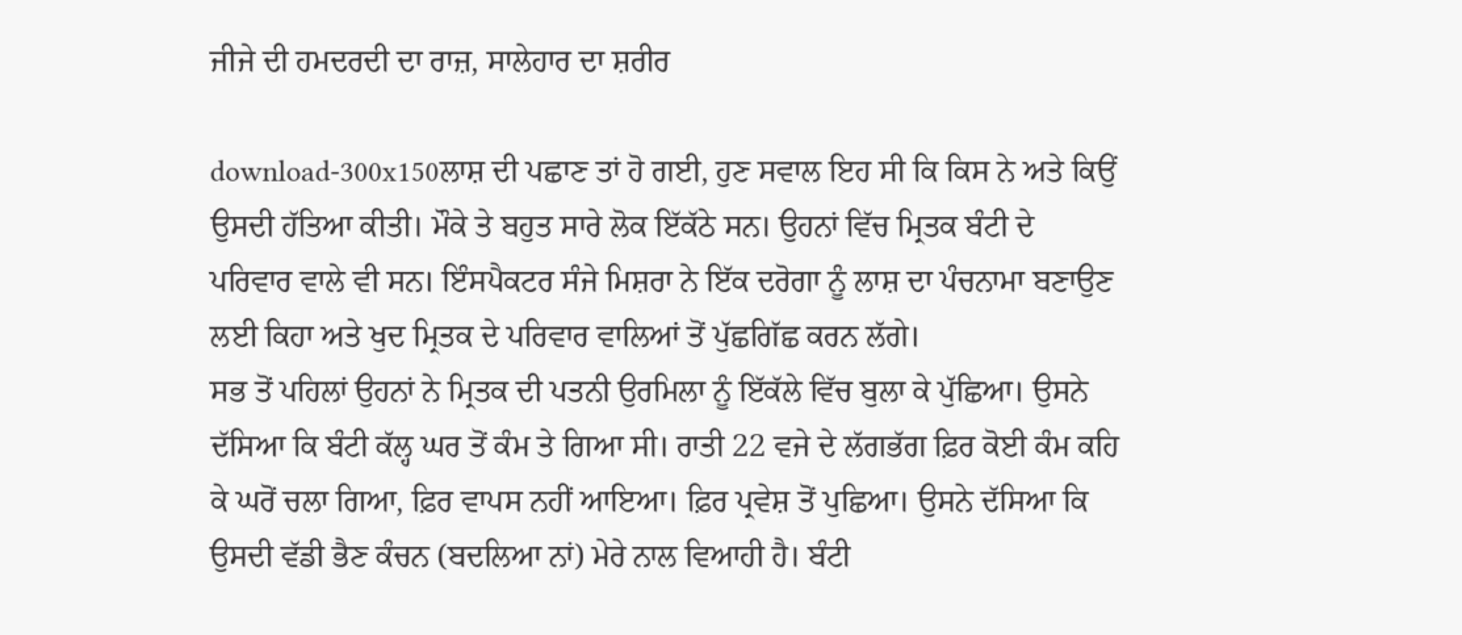ਜੀਜੇ ਦੀ ਹਮਦਰਦੀ ਦਾ ਰਾਜ਼, ਸਾਲੇਹਾਰ ਦਾ ਸ਼ਰੀਰ

download-300x150ਲਾਸ਼ ਦੀ ਪਛਾਣ ਤਾਂ ਹੋ ਗਈ, ਹੁਣ ਸਵਾਲ ਇਹ ਸੀ ਕਿ ਕਿਸ ਨੇ ਅਤੇ ਕਿਉਂ ਉਸਦੀ ਹੱਤਿਆ ਕੀਤੀ। ਮੌਕੇ ਤੇ ਬਹੁਤ ਸਾਰੇ ਲੋਕ ਇੱਕੱਠੇ ਸਨ। ਉਹਨਾਂ ਵਿੱਚ ਮ੍ਰਿਤਕ ਬੰਟੀ ਦੇ ਪਰਿਵਾਰ ਵਾਲੇ ਵੀ ਸਨ। ਇੰਸਪੈਕਟਰ ਸੰਜੇ ਮਿਸ਼ਰਾ ਨੇ ਇੱਕ ਦਰੋਗਾ ਨੂੰ ਲਾਸ਼ ਦਾ ਪੰਚਨਾਮਾ ਬਣਾਉਣ ਲਈ ਕਿਹਾ ਅਤੇ ਖੁਦ ਮ੍ਰਿਤਕ ਦੇ ਪਰਿਵਾਰ ਵਾਲਿਆਂ ਤੋਂ ਪੁੱਛਗਿੱਛ ਕਰਨ ਲੱਗੇ।
ਸਭ ਤੋਂ ਪਹਿਲਾਂ ਉਹਨਾਂ ਨੇ ਮ੍ਰਿਤਕ ਦੀ ਪਤਨੀ ਉਰਮਿਲਾ ਨੂੰ ਇੱਕੱਲੇ ਵਿੱਚ ਬੁਲਾ ਕੇ ਪੁੱਛਿਆ। ਉਸਨੇ ਦੱਸਿਆ ਕਿ ਬੰਟੀ ਕੱਲ੍ਹ ਘਰ ਤੋਂ ਕੰਮ ਤੇ ਗਿਆ ਸੀ। ਰਾਤੀ 22 ਵਜੇ ਦੇ ਲੱਗਭੱਗ ਫ਼ਿਰ ਕੋਈ ਕੰਮ ਕਹਿ ਕੇ ਘਰੋਂ ਚਲਾ ਗਿਆ, ਫ਼ਿਰ ਵਾਪਸ ਨਹੀਂ ਆਇਆ। ਫ਼ਿਰ ਪ੍ਰਵੇਸ਼ ਤੋਂ ਪੁਛਿਆ। ਉਸਨੇ ਦੱਸਿਆ ਕਿ ਉਸਦੀ ਵੱਡੀ ਭੈਣ ਕੰਚਨ (ਬਦਲਿਆ ਨਾਂ) ਮੇਰੇ ਨਾਲ ਵਿਆਹੀ ਹੈ। ਬੰਟੀ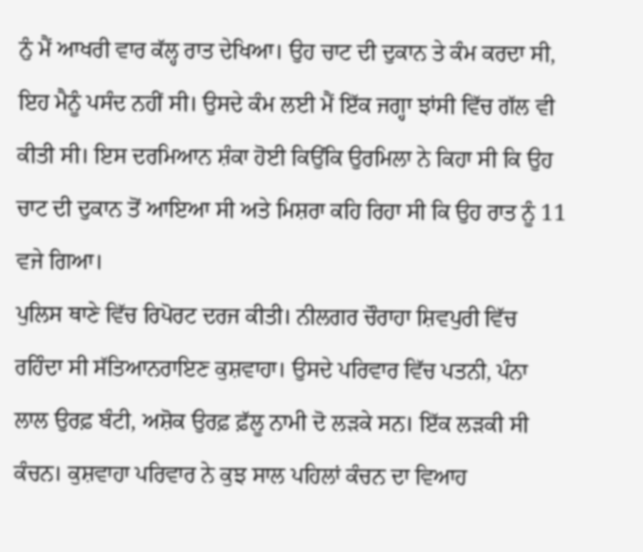ਨੁੰ ਮੈਂ ਆਖਰੀ ਵਾਰ ਕੱਲ੍ਹ ਰਾਤ ਦੇਖਿਆ। ਉਹ ਚਾਟ ਦੀ ਦੁਕਾਨ ਤੇ ਕੰਮ ਕਰਦਾ ਸੀ, ਇਹ ਮੈਨੂੰ ਪਸੰਦ ਨਹੀਂ ਸੀ। ਉਸਦੇ ਕੰਮ ਲਈ ਮੈਂ ਇੱਕ ਜਗ੍ਹਾ ਝਾਂਸੀ ਵਿੱਚ ਗੱਲ ਵੀ ਕੀਤੀ ਸੀ। ਇਸ ਦਰਮਿਆਨ ਸ਼ੰਕਾ ਹੋਈ ਕਿਉਂਕਿ ਉਰਮਿਲਾ ਨੇ ਕਿਹਾ ਸੀ ਕਿ ਉਹ ਚਾਟ ਦੀ ਦੁਕਾਨ ਤੋਂ ਆਇਆ ਸੀ ਅਤੇ ਮਿਸ਼ਰਾ ਕਹਿ ਰਿਹਾ ਸੀ ਕਿ ਉਹ ਰਾਤ ਨੂੰ 11 ਵਜੇ ਗਿਆ।
ਪੁਲਿਸ ਥਾਣੇ ਵਿੱਚ ਰਿਪੋਰਟ ਦਰਜ ਕੀਤੀ। ਨੀਲਗਰ ਚੌਰਾਹਾ ਸ਼ਿਵਪੁਰੀ ਵਿੱਚ ਰਹਿੰਦਾ ਸੀ ਸੱਤਿਆਨਰਾਇਣ ਕੁਸ਼ਵਾਹਾ। ਉਸਦੇ ਪਰਿਵਾਰ ਵਿੱਚ ਪਤਨੀ, ਪੰਨਾ ਲਾਲ ਉਰਫ਼ ਬੰਟੀ, ਅਸ਼ੋਕ ਉਰਫ਼ ਫ਼ੱਲੂ ਨਾਮੀ ਦੋ ਲੜਕੇ ਸਨ। ਇੱਕ ਲੜਕੀ ਸੀ ਕੰਚਨ। ਕੁਸ਼ਵਾਹਾ ਪਰਿਵਾਰ ਨੇ ਕੁਝ ਸਾਲ ਪਹਿਲਾਂ ਕੰਚਨ ਦਾ ਵਿਆਹ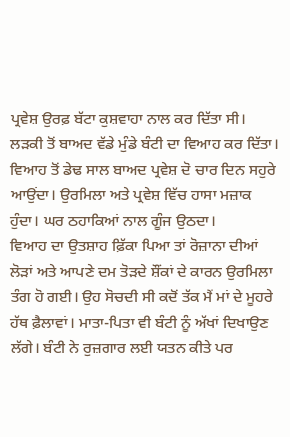ਪ੍ਰਵੇਸ਼ ਉਰਫ਼ ਬੱਟਾ ਕੁਸ਼ਵਾਹਾ ਨਾਲ ਕਰ ਦਿੱਤਾ ਸੀ।
ਲੜਕੀ ਤੋਂ ਬਾਅਦ ਵੱਡੇ ਮੁੰਡੇ ਬੰਟੀ ਦਾ ਵਿਆਹ ਕਰ ਦਿੱਤਾ। ਵਿਆਹ ਤੋਂ ਡੇਢ ਸਾਲ ਬਾਅਦ ਪ੍ਰਵੇਸ਼ ਦੋ ਚਾਰ ਦਿਨ ਸਹੁਰੇ ਆਉਂਦਾ। ਉਰਮਿਲਾ ਅਤੇ ਪ੍ਰਵੇਸ਼ ਵਿੱਚ ਹਾਸਾ ਮਜ਼ਾਕ ਹੁੰਦਾ। ਘਰ ਠਹਾਕਿਆਂ ਨਾਲ ਗੂੰਜ ਉਠਦਾ।
ਵਿਆਹ ਦਾ ਉਤਸ਼ਾਹ ਫ਼ਿੱਕਾ ਪਿਆ ਤਾਂ ਰੋਜ਼ਾਨਾ ਦੀਆਂ ਲੋੜਾਂ ਅਤੇ ਆਪਣੇ ਦਮ ਤੋੜਦੇ ਸ਼ੌਂਕਾਂ ਦੇ ਕਾਰਨ ਉਰਮਿਲਾ ਤੰਗ ਹੋ ਗਈ। ਉਹ ਸੋਚਦੀ ਸੀ ਕਦੋਂ ਤੱਕ ਮੈਂ ਮਾਂ ਦੇ ਮੂਹਰੇ ਹੱਥ ਫ਼ੈਲਾਵਾਂ। ਮਾਤਾ-ਪਿਤਾ ਵੀ ਬੰਟੀ ਨੂੰ ਅੱਖਾਂ ਦਿਖਾਉਣ ਲੱਗੇ। ਬੰਟੀ ਨੇ ਰੁਜ਼ਗਾਰ ਲਈ ਯਤਨ ਕੀਤੇ ਪਰ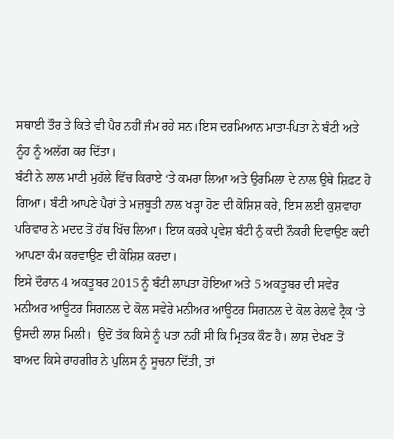ਸਥਾਈ ਤੌਰ ਤੇ ਕਿਤੇ ਵੀ ਪੈਰ ਨਹੀਂ ਜੰਮ ਰਹੇ ਸਨ।ਇਸ ਦਰਮਿਆਨ ਮਾਤਾ-ਪਿਤਾ ਨੇ ਬੰਟੀ ਅਤੇ ਨੂੰਹ ਨੂੰ ਅਲੱਗ ਕਰ ਦਿੱਤਾ।
ਬੰਟੀ ਨੇ ਲਾਲ ਮਾਟੀ ਮੁਹੱਲੇ ਵਿੱਚ ਕਿਰਾਏ ‘ਤੇ ਕਮਰਾ ਲਿਆ ਅਤੇ ਉਰਮਿਲਾ ਦੇ ਨਾਲ ਉਥੇ ਸ਼ਿਫ਼ਟ ਹੋ ਗਿਆ। ਬੰਟੀ ਆਪਣੇ ਪੈਰਾਂ ਤੇ ਮਜ਼ਬੂਤੀ ਨਾਲ ਖੜ੍ਹਾ ਹੋਣ ਦੀ ਕੋਸ਼ਿਸ਼ ਕਰੇ, ਇਸ ਲਈ ਕੁਸ਼ਵਾਹਾ ਪਰਿਵਾਰ ਨੇ ਮਦਦ ਤੋਂ ਹੱਥ ਖਿੱਚ ਲਿਆ। ਇਯ ਕਰਕੇ ਪ੍ਰਵੇਸ਼ ਬੰਟੀ ਨੁੰ ਕਦੀ ਨੌਕਰੀ ਦਿਵਾਉਣ ਕਦੀ ਆਪਣਾ ਕੰਮ ਕਰਵਾਉਣ ਦੀ ਕੋਸ਼ਿਸ਼ ਕਰਦਾ।
ਇਸੇ ਦੌਰਾਨ 4 ਅਕਤੂਬਰ 2015 ਨੂੰ ਬੰਟੀ ਲਾਪਤਾ ਹੋਇਆ ਅਤੇ 5 ਅਕਤੂਬਰ ਦੀ ਸਵੇਰ ਮਨੀਅਰ ਆਊਟਰ ਸਿਗਨਲ ਦੇ ਕੋਲ ਸਵੇਰੇ ਮਨੀਅਰ ਆਊਟਰ ਸਿਗਨਲ ਦੇ ਕੋਲ ਰੇਲਵੇ ਟ੍ਰੈਕ ‘ਤੇ ਉਸਦੀ ਲਾਸ਼ ਮਿਲੀ।  ਉਦੋਂ ਤੱਕ ਕਿਸੇ ਨੂੰ ਪਤਾ ਨਹੀਂ ਸੀ ਕਿ ਮ੍ਰਿਤਕ ਕੌਣ ਹੈ। ਲਾਸ਼ ਦੇਖਣ ਤੋਂ ਬਾਅਦ ਕਿਸੇ ਰਾਹਗੀਰ ਨੇ ਪੁਲਿਸ ਨੂੰ ਸੂਚਨਾ ਦਿੱਤੀ, ਤਾਂ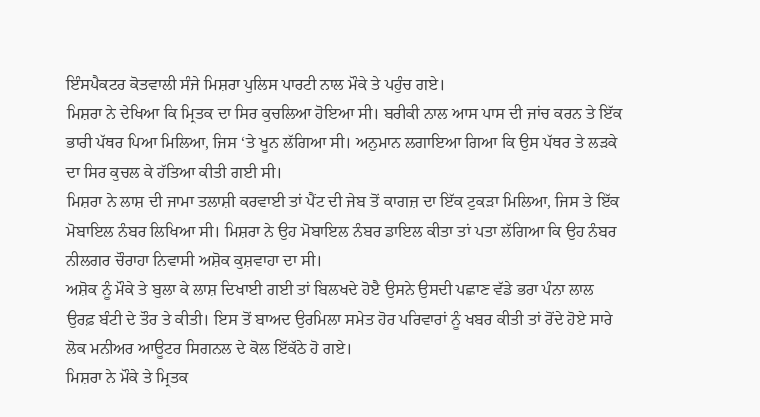ਇੰਸਪੈਕਟਰ ਕੋਤਵਾਲੀ ਸੰਜੇ ਮਿਸ਼ਰਾ ਪੁਲਿਸ ਪਾਰਟੀ ਨਾਲ ਮੌਕੇ ਤੇ ਪਹੁੰਚ ਗਏ।
ਮਿਸ਼ਰਾ ਨੇ ਦੇਖਿਆ ਕਿ ਮ੍ਰਿਤਕ ਦਾ ਸਿਰ ਕੁਚਲਿਆ ਹੋਇਆ ਸੀ। ਬਰੀਕੀ ਨਾਲ ਆਸ ਪਾਸ ਦੀ ਜਾਂਚ ਕਰਨ ਤੇ ਇੱਕ ਭਾਰੀ ਪੱਥਰ ਪਿਆ ਮਿਲਿਆ, ਜਿਸ ‘ਤੇ ਖੂਨ ਲੱਗਿਆ ਸੀ। ਅਨੁਮਾਨ ਲਗਾਇਆ ਗਿਆ ਕਿ ਉਸ ਪੱਥਰ ਤੇ ਲੜਕੇ ਦਾ ਸਿਰ ਕੁਚਲ ਕੇ ਹੱਤਿਆ ਕੀਤੀ ਗਈ ਸੀ।
ਮਿਸ਼ਰਾ ਨੇ ਲਾਸ਼ ਦੀ ਜਾਮਾ ਤਲਾਸ਼ੀ ਕਰਵਾਈ ਤਾਂ ਪੈਂਟ ਦੀ ਜੇਬ ਤੋਂ ਕਾਗਜ਼ ਦਾ ਇੱਕ ਟੁਕੜਾ ਮਿਲਿਆ, ਜਿਸ ਤੇ ਇੱਕ ਮੋਬਾਇਲ ਨੰਬਰ ਲਿਖਿਆ ਸੀ। ਮਿਸ਼ਰਾ ਨੇ ਉਹ ਮੋਬਾਇਲ ਨੰਬਰ ਡਾਇਲ ਕੀਤਾ ਤਾਂ ਪਤਾ ਲੱਗਿਆ ਕਿ ਉਹ ਨੰਬਰ ਨੀਲਗਰ ਚੌਰਾਹਾ ਨਿਵਾਸੀ ਅਸ਼ੋਕ ਕੁਸ਼ਵਾਹਾ ਦਾ ਸੀ।
ਅਸ਼ੋਕ ਨੂੰ ਮੌਕੇ ਤੇ ਬੁਲਾ ਕੇ ਲਾਸ਼ ਦਿਖਾਈ ਗਈ ਤਾਂ ਬਿਲਖਦੇ ਹੋੲੈ ਉਸਨੇ ਉਸਦੀ ਪਛਾਣ ਵੱਡੇ ਭਰਾ ਪੰਨਾ ਲਾਲ ਉਰਫ਼ ਬੰਟੀ ਦੇ ਤੌਰ ਤੇ ਕੀਤੀ। ਇਸ ਤੋਂ ਬਾਅਦ ਉਰਮਿਲਾ ਸਮੇਤ ਹੋਰ ਪਰਿਵਾਰਾਂ ਨੂੰ ਖਬਰ ਕੀਤੀ ਤਾਂ ਰੋਂਦੇ ਹੋਏ ਸਾਰੇ ਲੋਕ ਮਨੀਅਰ ਆਊਟਰ ਸਿਗਨਲ ਦੇ ਕੋਲ ਇੱਕੱਠੇ ਹੋ ਗਏ।
ਮਿਸ਼ਰਾ ਨੇ ਮੌਕੇ ਤੇ ਮ੍ਰਿਤਕ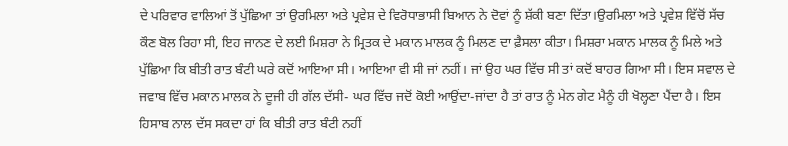ਦੇ ਪਰਿਵਾਰ ਵਾਲਿਆਂ ਤੋਂ ਪੁੱਛਿਆ ਤਾਂ ਉਰਮਿਲਾ ਅਤੇ ਪ੍ਰਵੇਸ਼ ਦੇ ਵਿਰੋਧਾਭਾਸੀ ਬਿਆਨ ਨੇ ਦੋਵਾਂ ਨੂੰ ਸ਼ੱਕੀ ਬਣਾ ਦਿੱਤਾ।ਉਰਮਿਲਾ ਅਤੇ ਪ੍ਰਵੇਸ਼ ਵਿੱਚੋਂ ਸੱਚ ਕੌਣ ਬੋਲ ਰਿਹਾ ਸੀ, ਇਹ ਜਾਨਣ ਦੇ ਲਈ ਮਿਸ਼ਰਾ ਨੇ ਮ੍ਰਿਤਕ ਦੇ ਮਕਾਨ ਮਾਲਕ ਨੂੰ ਮਿਲਣ ਦਾ ਫ਼ੈਸਲਾ ਕੀਤਾ। ਮਿਸ਼ਰਾ ਮਕਾਨ ਮਾਲਕ ਨੂੰ ਮਿਲੇ ਅਤੇ ਪੁੱਛਿਆ ਕਿ ਬੀਤੀ ਰਾਤ ਬੰਟੀ ਘਰੇ ਕਦੋਂ ਆਇਆ ਸੀ। ਆਇਆ ਵੀ ਸੀ ਜਾਂ ਨਹੀਂ। ਜਾਂ ਉਹ ਘਰ ਵਿੱਚ ਸੀ ਤਾਂ ਕਦੋਂ ਬਾਹਰ ਗਿਆ ਸੀ। ਇਸ ਸਵਾਲ ਦੇ ਜਵਾਬ ਵਿੱਚ ਮਕਾਨ ਮਾਲਕ ਨੇ ਦੂਜੀ ਹੀ ਗੱਲ ਦੱਸੀ- ਘਰ ਵਿੱਚ ਜਦੋਂ ਕੋਈ ਆਉਂਦਾ-ਜਾਂਦਾ ਹੈ ਤਾਂ ਰਾਤ ਨੂੰ ਮੇਨ ਗੇਟ ਮੈਨੂੰ ਹੀ ਖੋਲ੍ਹਣਾ ਪੈਂਦਾ ਹੈ। ਇਸ ਹਿਸਾਬ ਨਾਲ ਦੱਸ ਸਕਦਾ ਹਾਂ ਕਿ ਬੀਤੀ ਰਾਤ ਬੰਟੀ ਨਹੀਂ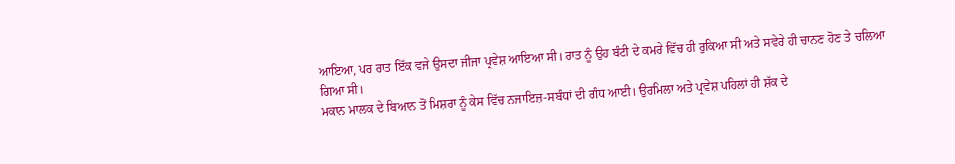ਆਇਆ, ਪਰ ਰਾਤ ਇੱਕ ਵਜੇ ਉਸਦਾ ਜੀਜਾ ਪ੍ਰਵੇਸ਼ ਆਇਆ ਸੀ। ਰਾਤ ਨੂੰ ਉਹ ਬੰਟੀ ਦੇ ਕਮਰੇ ਵਿੱਚ ਹੀ ਰੁਕਿਆ ਸੀ ਅਤੇ ਸਵੇਰੇ ਹੀ ਚਾਨਣ ਹੋਣ ਤੇ ਚਲਿਆ ਗਿਆ ਸੀ।
ਮਕਾਨ ਮਾਲਕ ਦੇ ਬਿਆਨ ਤੋਂ ਮਿਸ਼ਰਾ ਨੂੰ ਕੇਸ ਵਿੱਚ ਨਜਾਇਜ਼-ਸਬੰਧਾਂ ਦੀ ਗੰਧ ਆਈ। ਉਰਮਿਲਾ ਅਤੇ ਪ੍ਰਵੇਸ਼ ਪਹਿਲਾਂ ਹੀ ਸ਼ੱਕ ਦੇ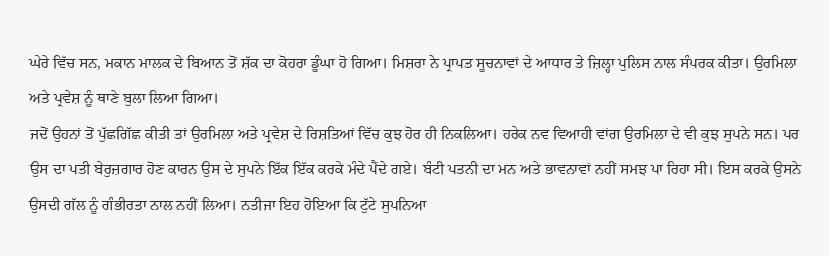ਘੇਰੇ ਵਿੱਚ ਸਨ, ਮਕਾਨ ਮਾਲਕ ਦੇ ਬਿਆਨ ਤੋਂ ਸ਼ੱਕ ਦਾ ਕੋਹਰਾ ਡੂੰਘਾ ਹੋ ਗਿਆ। ਮਿਸ਼ਰਾ ਨੇ ਪ੍ਰਾਪਤ ਸੂਚਨਾਵਾਂ ਦੇ ਆਧਾਰ ਤੇ ਜ਼ਿਲ੍ਹਾ ਪੁਲਿਸ ਨਾਲ ਸੰਪਰਕ ਕੀਤਾ। ਉਰਮਿਲਾ ਅਤੇ ਪ੍ਰਵੇਸ਼ ਨੂੰ ਥਾਣੇ ਬੁਲਾ ਲਿਆ ਗਿਆ।
ਜਦੋਂ ਉਹਨਾਂ ਤੋਂ ਪੁੱਛਗਿੱਛ ਕੀਤੀ ਤਾਂ ਉਰਮਿਲਾ ਅਤੇ ਪ੍ਰਵੇਸ਼ ਦੇ ਰਿਸ਼ਤਿਆਂ ਵਿੱਚ ਕੁਝ ਹੋਰ ਹੀ ਨਿਕਲਿਆ। ਹਰੇਕ ਨਵ ਵਿਆਹੀ ਵਾਂਗ ਉਰਮਿਲਾ ਦੇ ਵੀ ਕੁਝ ਸੁਪਨੇ ਸਨ। ਪਰ ਉਸ ਦਾ ਪਤੀ ਬੇਰੁਜ਼ਗਾਰ ਹੋਣ ਕਾਰਨ ਉਸ ਦੇ ਸੁਪਨੇ ਇੱਕ ਇੱਕ ਕਰਕੇ ਮੰਦੇ ਪੈਂਦੇ ਗਏ। ਬੰਟੀ ਪਤਨੀ ਦਾ ਮਨ ਅਤੇ ਭਾਵਨਾਵਾਂ ਨਹੀਂ ਸਮਝ ਪਾ ਰਿਹਾ ਸੀ। ਇਸ ਕਰਕੇ ਉਸਨੇ ਉਸਦੀ ਗੱਲ ਨੂੰ ਗੰਭੀਰਤਾ ਨਾਲ ਨਹੀਂ ਲਿਆ। ਨਤੀਜਾ ਇਹ ਹੋਇਆ ਕਿ ਟੁੱਟੇ ਸੁਪਨਿਆ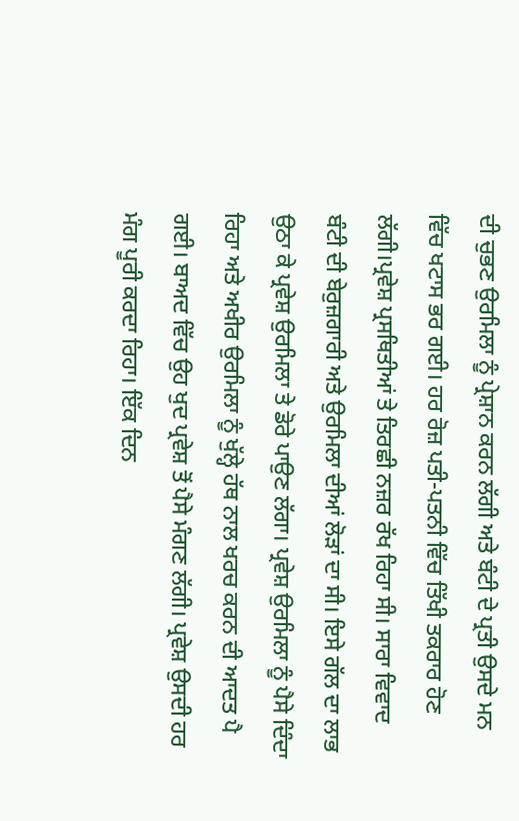ਦੀ ਚੁਭਣ ਉਰਮਿਲਾ ਨੂੰ ਪ੍ਰੇਸ਼ਾਨ ਕਰਨ ਲੱਗੀ ਅਤੇ ਬੰਟੀ ਦੇ ਪ੍ਰਤੀ ਉਸਦੇ ਮਨ ਵਿੱਚ ਖਟਾਸ ਭਰ ਗਈ। ਹਰ ਰੋਜ਼ ਪਤੀ-ਪਤਨੀ ਵਿੱਚ ਤਿੱਖੀ ਤਕਰਾਰ ਹੋਣ ਲੱਗੀ।ਪ੍ਰਵੇਸ਼ ਪ੍ਰਸਥਿਤੀਆਂ ਤੇ ਤਿਰਛੀ ਨਜ਼ਰ ਰੱਖ ਰਿਹਾ ਸੀ। ਸਾਰਾ ਵਿਵਾਦ ਬੰਟੀ ਦੀ ਬੇਰੁਜ਼ਗਾਰੀ ਅਤੇ ਉਰਮਿਲਾ ਦੀਆਂ ਲੋੜਾਂ ਦਾ ਸੀ। ਇਸੇ ਗੱਲ ਦਾ ਲਾਭ ਉਠਾ ਕੇ ਪ੍ਰਵੇਸ਼ ਉਰਮਿਲਾ ਤੇ ਡੋਰੇ ਪਾਉਣ ਲੱਗਾ। ਪ੍ਰਵੇਸ਼ ਉਰਮਿਲਾ ਨੂੰ ਪੈਸੇ ਦਿੰਦਾ ਰਿਹਾ ਅਤੇ ਅਖੀਰ ਉਰਮਿਲਾ ਨੂੰ ਖੁੱਲ੍ਹੇ ਹੱਥ ਨਾਲ ਖਰਚ ਕਰਨ ਦੀ ਆਦਤ ਪੈ ਗਈ। ਬਾਅਦ ਵਿੱਚ ਉਹ ਖੁਦ ਪ੍ਰਵੇਸ਼ ਤੋਂ ਪੈਸੇ ਮੰਗਣ ਲੱਗੀ। ਪ੍ਰਵੇਸ਼ ਉਸਦੀ ਹਰ ਮੰਗ ਪੂਰੀ ਕਰਦਾ ਰਿਹਾ। ਇੱਕ ਦਿਨ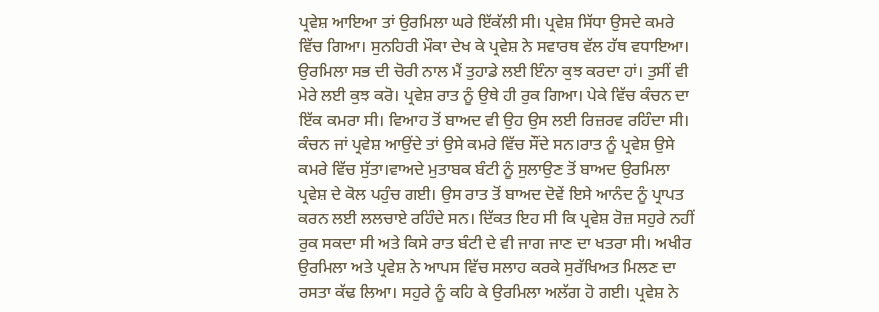ਪ੍ਰਵੇਸ਼ ਆਇਆ ਤਾਂ ਉਰਮਿਲਾ ਘਰੇ ਇੱਕੱਲੀ ਸੀ। ਪ੍ਰਵੇਸ਼ ਸਿੱਧਾ ਉਸਦੇ ਕਮਰੇ ਵਿੱਚ ਗਿਆ। ਸੁਨਹਿਰੀ ਮੌਕਾ ਦੇਖ ਕੇ ਪ੍ਰਵੇਸ਼ ਨੇ ਸਵਾਰਥ ਵੱਲ ਹੱਥ ਵਧਾਇਆ। ਉਰਮਿਲਾ ਸਭ ਦੀ ਚੋਰੀ ਨਾਲ ਮੈਂ ਤੁਹਾਡੇ ਲਈ ਇੰਨਾ ਕੁਝ ਕਰਦਾ ਹਾਂ। ਤੁਸੀਂ ਵੀ ਮੇਰੇ ਲਈ ਕੁਝ ਕਰੋ। ਪ੍ਰਵੇਸ਼ ਰਾਤ ਨੂੰ ਉਥੇ ਹੀ ਰੁਕ ਗਿਆ। ਪੇਕੇ ਵਿੱਚ ਕੰਚਨ ਦਾ ਇੱਕ ਕਮਰਾ ਸੀ। ਵਿਆਹ ਤੋਂ ਬਾਅਦ ਵੀ ਉਹ ਉਸ ਲਈ ਰਿਜ਼ਰਵ ਰਹਿੰਦਾ ਸੀ। ਕੰਚਨ ਜਾਂ ਪ੍ਰਵੇਸ਼ ਆਉਂਦੇ ਤਾਂ ਉਸੇ ਕਮਰੇ ਵਿੱਚ ਸੌਂਦੇ ਸਨ।ਰਾਤ ਨੂੰ ਪ੍ਰਵੇਸ਼ ਉਸੇ ਕਮਰੇ ਵਿੱਚ ਸੁੱਤਾ।ਵਾਅਦੇ ਮੁਤਾਬਕ ਬੰਟੀ ਨੂੰ ਸੁਲਾਉਣ ਤੋਂ ਬਾਅਦ ਉਰਮਿਲਾ ਪ੍ਰਵੇਸ਼ ਦੇ ਕੋਲ ਪਹੁੰਚ ਗਈ। ਉਸ ਰਾਤ ਤੋਂ ਬਾਅਦ ਦੋਵੇਂ ਇਸੇ ਆਨੰਦ ਨੂੰ ਪ੍ਰਾਪਤ ਕਰਨ ਲਈ ਲਲਚਾਏ ਰਹਿੰਦੇ ਸਨ। ਦਿੱਕਤ ਇਹ ਸੀ ਕਿ ਪ੍ਰਵੇਸ਼ ਰੋਜ਼ ਸਹੁਰੇ ਨਹੀਂ ਰੁਕ ਸਕਦਾ ਸੀ ਅਤੇ ਕਿਸੇ ਰਾਤ ਬੰਟੀ ਦੇ ਵੀ ਜਾਗ ਜਾਣ ਦਾ ਖਤਰਾ ਸੀ। ਅਖੀਰ ਉਰਮਿਲਾ ਅਤੇ ਪ੍ਰਵੇਸ਼ ਨੇ ਆਪਸ ਵਿੱਚ ਸਲਾਹ ਕਰਕੇ ਸੁਰੱਖਿਅਤ ਮਿਲਣ ਦਾ ਰਸਤਾ ਕੱਢ ਲਿਆ। ਸਹੁਰੇ ਨੂੰ ਕਹਿ ਕੇ ਉਰਮਿਲਾ ਅਲੱਗ ਹੋ ਗਈ। ਪ੍ਰਵੇਸ਼ ਨੇ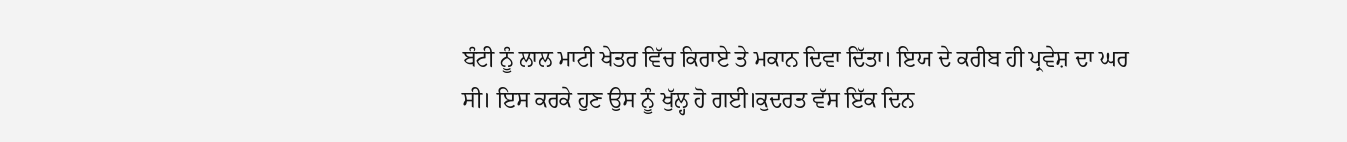ਬੰਟੀ ਨੂੰ ਲਾਲ ਮਾਟੀ ਖੇਤਰ ਵਿੱਚ ਕਿਰਾਏ ਤੇ ਮਕਾਨ ਦਿਵਾ ਦਿੱਤਾ। ਇਯ ਦੇ ਕਰੀਬ ਹੀ ਪ੍ਰਵੇਸ਼ ਦਾ ਘਰ ਸੀ। ਇਸ ਕਰਕੇ ਹੁਣ ਉਸ ਨੂੰ ਖੁੱਲ੍ਹ ਹੋ ਗਈ।ਕੁਦਰਤ ਵੱਸ ਇੱਕ ਦਿਨ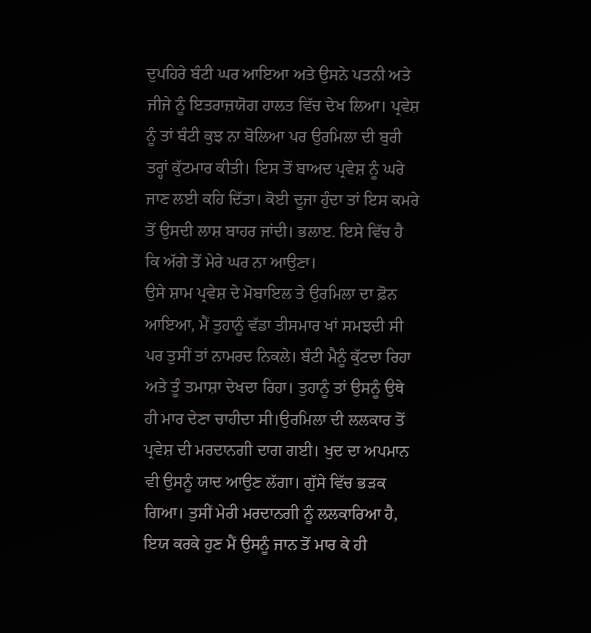ਦੁਪਹਿਰੇ ਬੰਟੀ ਘਰ ਆਇਆ ਅਤੇ ਉਸਨੇ ਪਤਨੀ ਅਤੇ ਜੀਜੇ ਨੂੰ ਇਤਰਾਜ਼ਯੋਗ ਹਾਲਤ ਵਿੱਚ ਦੇਖ ਲਿਆ। ਪ੍ਰਵੇਸ਼ ਨੂੰ ਤਾਂ ਬੰਟੀ ਕੁਝ ਨਾ ਬੋਲਿਆ ਪਰ ਉਰਮਿਲਾ ਦੀ ਬੁਰੀ ਤਰ੍ਹਾਂ ਕੁੱਟਮਾਰ ਕੀਤੀ। ਇਸ ਤੋਂ ਬਾਅਦ ਪ੍ਰਵੇਸ਼ ਨੂੰ ਘਰੇ ਜਾਣ ਲਈ ਕਹਿ ਦਿੱਤਾ। ਕੋਈ ਦੂਜਾ ਹੁੰਦਾ ਤਾਂ ਇਸ ਕਮਰੇ ਤੋਂ ਉਸਦੀ ਲਾਸ਼ ਬਾਹਰ ਜਾਂਦੀ। ਭਲਾੲ. ਇਸੇ ਵਿੱਚ ਹੈ ਕਿ ਅੱਗੇ ਤੋਂ ਮੇਰੇ ਘਰ ਨਾ ਆਉਣਾ।
ਉਸੇ ਸ਼ਾਮ ਪ੍ਰਵੇਸ਼ ਦੇ ਮੋਬਾਇਲ ਤੇ ਉਰਮਿਲਾ ਦਾ ਫ਼ੋਨ ਆਇਆ, ਮੈਂ ਤੁਹਾਨੂੰ ਵੱਡਾ ਤੀਸਮਾਰ ਖਾਂ ਸਮਝਦੀ ਸੀ ਪਰ ਤੁਸੀਂ ਤਾਂ ਨਾਮਰਦ ਨਿਕਲੇ। ਬੰਟੀ ਮੈਨੂੰ ਕੁੱਟਦਾ ਰਿਹਾ ਅਤੇ ਤੂੰ ਤਮਾਸ਼ਾ ਦੇਖਦਾ ਰਿਹਾ। ਤੁਹਾਨੂੰ ਤਾਂ ਉਸਨੂੰ ਉਥੇ ਹੀ ਮਾਰ ਦੇਣਾ ਚਾਹੀਦਾ ਸੀ।ਉਰਮਿਲਾ ਦੀ ਲਲਕਾਰ ਤੋਂ ਪ੍ਰਵੇਸ਼ ਦੀ ਮਰਦਾਨਗੀ ਦਾਗ ਗਈ। ਖੁਦ ਦਾ ਅਪਮਾਨ ਵੀ ਉਸਨੂੰ ਯਾਦ ਆਉਣ ਲੱਗਾ। ਗੁੱਸੇ ਵਿੱਚ ਭੜਕ ਗਿਆ। ਤੁਸੀਂ ਮੇਰੀ ਮਰਦਾਨਗੀ ਨੂੰ ਲਲਕਾਰਿਆ ਹੈ, ਇਯ ਕਰਕੇ ਹੁਣ ਮੈਂ ਉਸਨੂੰ ਜਾਨ ਤੋਂ ਮਾਰ ਕੇ ਹੀ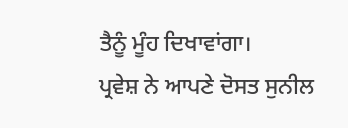ਤੈਨੂੰ ਮੂੰਹ ਦਿਖਾਵਾਂਗਾ।
ਪ੍ਰਵੇਸ਼ ਨੇ ਆਪਣੇ ਦੋਸਤ ਸੁਨੀਲ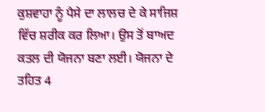ਕੁਸ਼ਵਾਹਾ ਨੂੰ ਪੈਸੇ ਦਾ ਲਾਲਚ ਦੇ ਕੇ ਸਾਜਿਸ਼ ਵਿੱਚ ਸ਼ਰੀਕ ਕਰ ਲਿਆ। ਉਸ ਤੋਂ ਬਾਅਦ ਕਤਲ ਦੀ ਯੋਜਨਾ ਬਣਾ ਲਈ। ਯੋਜਨਾ ਦੇ ਤਹਿਤ 4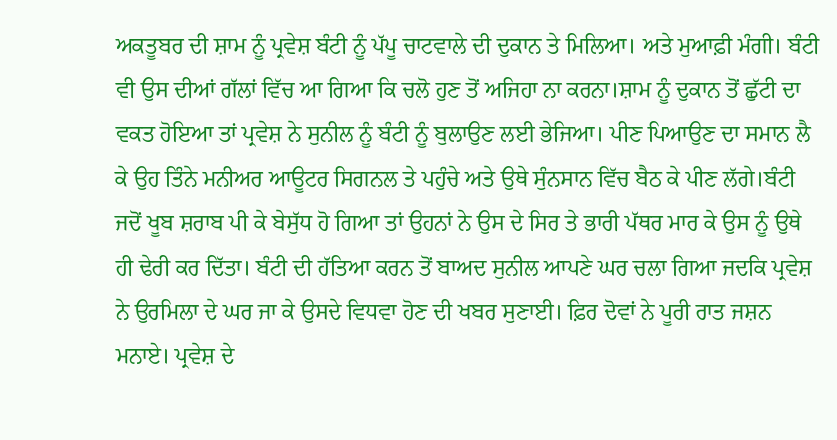ਅਕਤੂਬਰ ਦੀ ਸ਼ਾਮ ਨੂੰ ਪ੍ਰਵੇਸ਼ ਬੰਟੀ ਨੂੰ ਪੱਪੂ ਚਾਟਵਾਲੇ ਦੀ ਦੁਕਾਨ ਤੇ ਮਿਲਿਆ। ਅਤੇ ਮੁਆਫ਼ੀ ਮੰਗੀ। ਬੰਟੀ ਵੀ ਉਸ ਦੀਆਂ ਗੱਲਾਂ ਵਿੱਚ ਆ ਗਿਆ ਕਿ ਚਲੋ ਹੁਣ ਤੋਂ ਅਜਿਹਾ ਨਾ ਕਰਨਾ।ਸ਼ਾਮ ਨੂੰ ਦੁਕਾਨ ਤੋਂ ਛੁੱਟੀ ਦਾ ਵਕਤ ਹੋਇਆ ਤਾਂ ਪ੍ਰਵੇਸ਼ ਨੇ ਸੁਨੀਲ ਨੂੰ ਬੰਟੀ ਨੂੰ ਬੁਲਾਉਣ ਲਈ ਭੇਜਿਆ। ਪੀਣ ਪਿਆਉਣ ਦਾ ਸਮਾਨ ਲੈ ਕੇ ਉਹ ਤਿੰਨੇ ਮਨੀਅਰ ਆਊਟਰ ਸਿਗਨਲ ਤੇ ਪਹੁੰਚੇ ਅਤੇ ਉਥੇ ਸੁੰਨਸਾਨ ਵਿੱਚ ਬੈਠ ਕੇ ਪੀਣ ਲੱਗੇ।ਬੰਟੀ ਜਦੋਂ ਖੂਬ ਸ਼ਰਾਬ ਪੀ ਕੇ ਬੇਸੁੱਧ ਹੋ ਗਿਆ ਤਾਂ ਉਹਨਾਂ ਨੇ ਉਸ ਦੇ ਸਿਰ ਤੇ ਭਾਰੀ ਪੱਥਰ ਮਾਰ ਕੇ ਉਸ ਨੂੰ ਉਥੇ ਹੀ ਢੇਰੀ ਕਰ ਦਿੱਤਾ। ਬੰਟੀ ਦੀ ਹੱਤਿਆ ਕਰਨ ਤੋਂ ਬਾਅਦ ਸੁਨੀਲ ਆਪਣੇ ਘਰ ਚਲਾ ਗਿਆ ਜਦਕਿ ਪ੍ਰਵੇਸ਼ ਨੇ ਉਰਮਿਲਾ ਦੇ ਘਰ ਜਾ ਕੇ ਉਸਦੇ ਵਿਧਵਾ ਹੋਣ ਦੀ ਖਬਰ ਸੁਣਾਈ। ਫ਼ਿਰ ਦੋਵਾਂ ਨੇ ਪੂਰੀ ਰਾਤ ਜਸ਼ਨ ਮਨਾਏ। ਪ੍ਰਵੇਸ਼ ਦੇ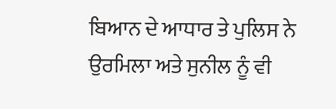ਬਿਆਨ ਦੇ ਆਧਾਰ ਤੇ ਪੁਲਿਸ ਨੇ ਉਰਮਿਲਾ ਅਤੇ ਸੁਨੀਲ ਨੂੰ ਵੀ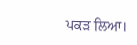ਪਕੜ ਲਿਆ।